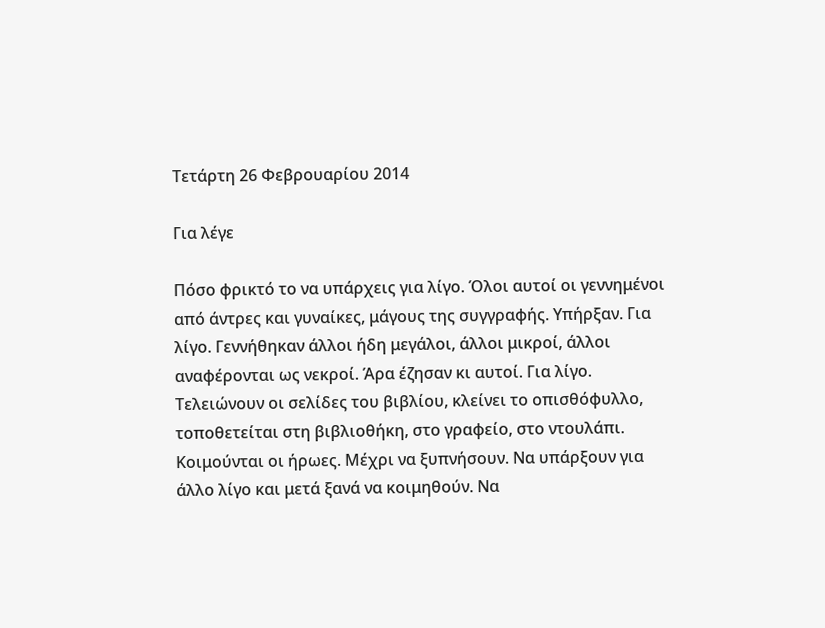Τετάρτη 26 Φεβρουαρίου 2014

Για λέγε

Πόσο φρικτό το να υπάρχεις για λίγο. Όλοι αυτοί οι γεννημένοι από άντρες και γυναίκες, μάγους της συγγραφής. Υπήρξαν. Για λίγο. Γεννήθηκαν άλλοι ήδη μεγάλοι, άλλοι μικροί, άλλοι αναφέρονται ως νεκροί. Άρα έζησαν κι αυτοί. Για λίγο. Τελειώνουν οι σελίδες του βιβλίου, κλείνει το οπισθόφυλλο, τοποθετείται στη βιβλιοθήκη, στο γραφείο, στο ντουλάπι. Κοιμούνται οι ήρωες. Μέχρι να ξυπνήσουν. Να υπάρξουν για άλλο λίγο και μετά ξανά να κοιμηθούν. Να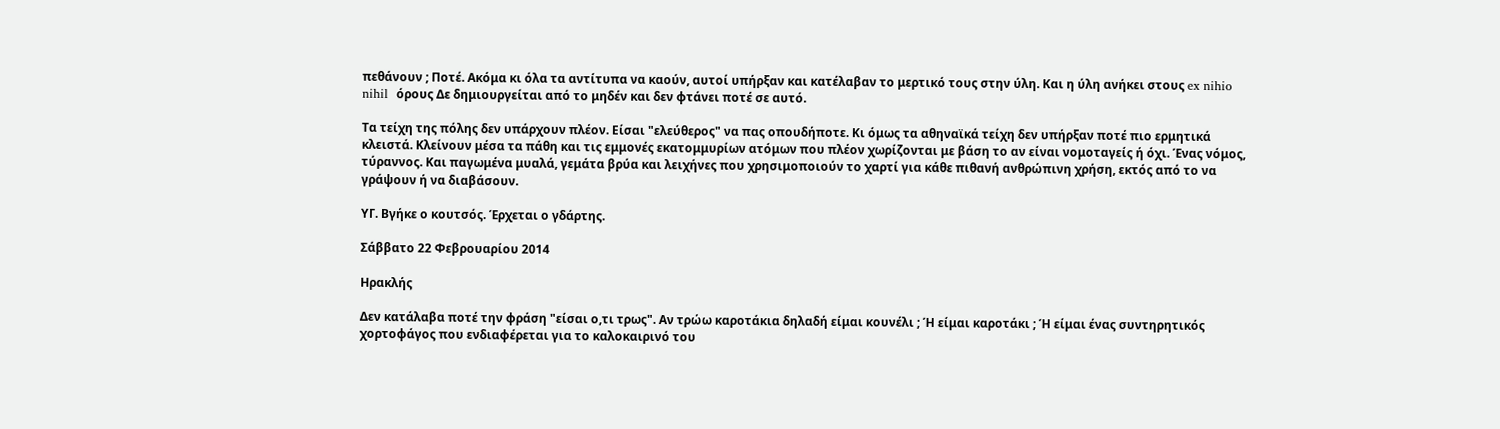πεθάνουν ; Ποτέ. Ακόμα κι όλα τα αντίτυπα να καούν, αυτοί υπήρξαν και κατέλαβαν το μερτικό τους στην ύλη. Και η ύλη ανήκει στους ex nihio nihil  όρους Δε δημιουργείται από το μηδέν και δεν φτάνει ποτέ σε αυτό.

Τα τείχη της πόλης δεν υπάρχουν πλέον. Είσαι "ελεύθερος" να πας οπουδήποτε. Κι όμως τα αθηναϊκά τείχη δεν υπήρξαν ποτέ πιο ερμητικά κλειστά. Κλείνουν μέσα τα πάθη και τις εμμονές εκατομμυρίων ατόμων που πλέον χωρίζονται με βάση το αν είναι νομοταγείς ή όχι. Ένας νόμος, τύραννος. Και παγωμένα μυαλά, γεμάτα βρύα και λειχήνες που χρησιμοποιούν το χαρτί για κάθε πιθανή ανθρώπινη χρήση, εκτός από το να γράψουν ή να διαβάσουν.

ΥΓ. Βγήκε ο κουτσός. Έρχεται ο γδάρτης.

Σάββατο 22 Φεβρουαρίου 2014

Ηρακλής

Δεν κατάλαβα ποτέ την φράση "είσαι ο,τι τρως". Αν τρώω καροτάκια δηλαδή είμαι κουνέλι ; Ή είμαι καροτάκι ; Ή είμαι ένας συντηρητικός χορτοφάγος που ενδιαφέρεται για το καλοκαιρινό του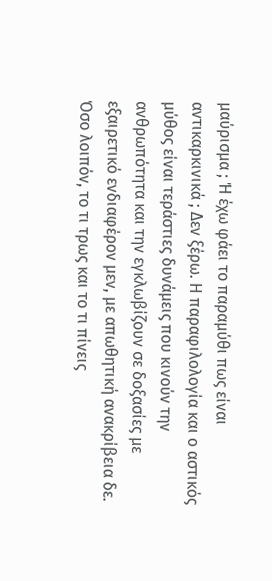μαύρισμα ; Ή έχω φάει το παραμύθι πως είναι αντικαρκινικά ; Δεν ξέρω. Η παραφιλολογία και ο αστικός μύθος είναι τεράστιες δυνάμεις που κινούν την ανθρωπότητα και την εγκλωβίζουν σε δοξασίες με εξαιρετικό ενδιαφέρον μεν, με απωθητική ανακρίβεια δε.
Όσο λοιπόν, το τι τρως και το τι πίνεις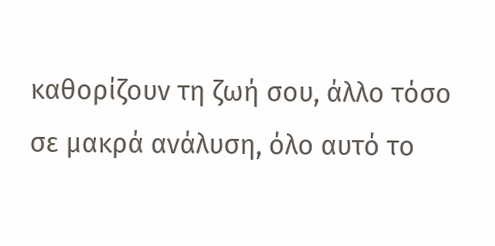καθορίζουν τη ζωή σου, άλλο τόσο σε μακρά ανάλυση, όλο αυτό το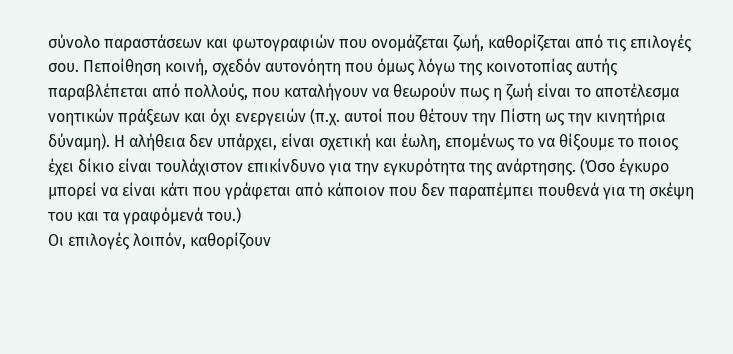σύνολο παραστάσεων και φωτογραφιών που ονομάζεται ζωή, καθορίζεται από τις επιλογές σου. Πεποίθηση κοινή, σχεδόν αυτονόητη που όμως λόγω της κοινοτοπίας αυτής παραβλέπεται από πολλούς, που καταλήγουν να θεωρούν πως η ζωή είναι το αποτέλεσμα νοητικών πράξεων και όχι ενεργειών (π.χ. αυτοί που θέτουν την Πίστη ως την κινητήρια δύναμη). Η αλήθεια δεν υπάρχει, είναι σχετική και έωλη, επομένως το να θίξουμε το ποιος έχει δίκιο είναι τουλάχιστον επικίνδυνο για την εγκυρότητα της ανάρτησης. (Όσο έγκυρο μπορεί να είναι κάτι που γράφεται από κάποιον που δεν παραπέμπει πουθενά για τη σκέψη του και τα γραφόμενά του.)
Οι επιλογές λοιπόν, καθορίζουν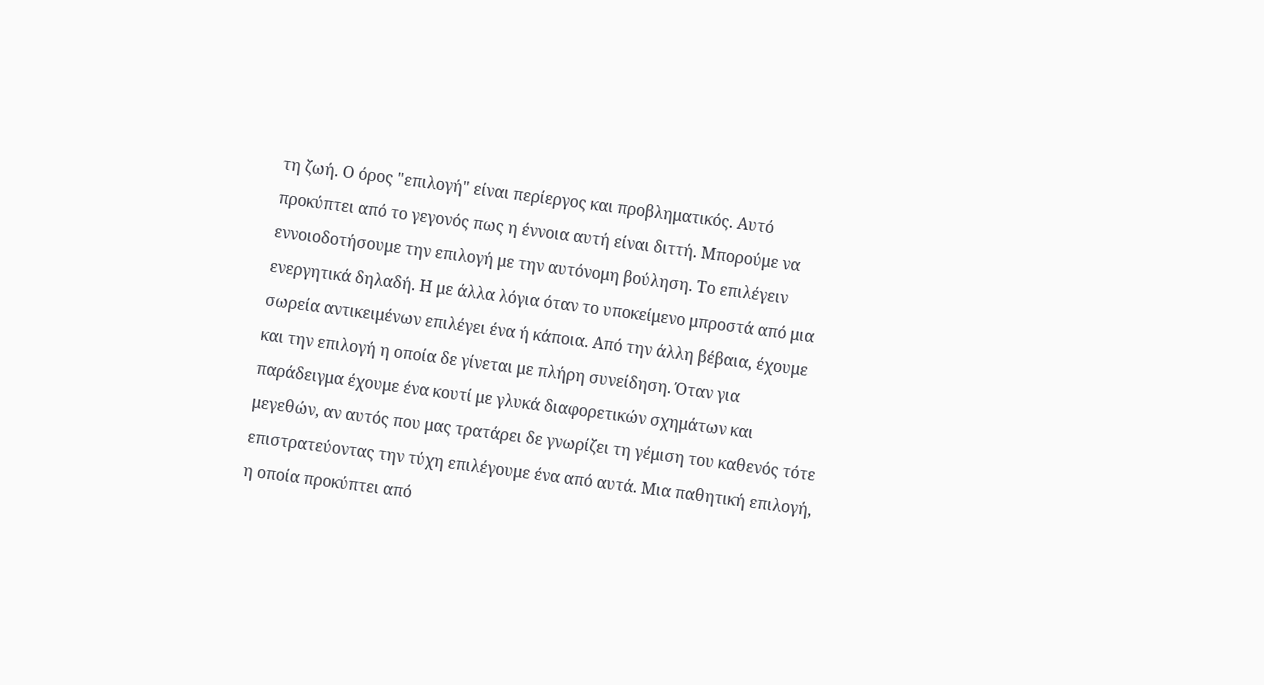τη ζωή. Ο όρος "επιλογή" είναι περίεργος και προβληματικός. Αυτό προκύπτει από το γεγονός πως η έννοια αυτή είναι διττή. Μπορούμε να εννοιοδοτήσουμε την επιλογή με την αυτόνομη βούληση. Το επιλέγειν ενεργητικά δηλαδή. Η με άλλα λόγια όταν το υποκείμενο μπροστά από μια σωρεία αντικειμένων επιλέγει ένα ή κάποια. Από την άλλη βέβαια, έχουμε και την επιλογή η οποία δε γίνεται με πλήρη συνείδηση. Όταν για παράδειγμα έχουμε ένα κουτί με γλυκά διαφορετικών σχημάτων και μεγεθών, αν αυτός που μας τρατάρει δε γνωρίζει τη γέμιση του καθενός τότε επιστρατεύοντας την τύχη επιλέγουμε ένα από αυτά. Μια παθητική επιλογή, η οποία προκύπτει από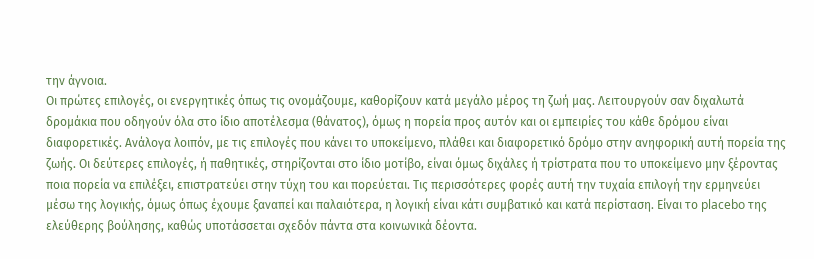την άγνοια.
Οι πρώτες επιλογές, οι ενεργητικές όπως τις ονομάζουμε, καθορίζουν κατά μεγάλο μέρος τη ζωή μας. Λειτουργούν σαν διχαλωτά δρομάκια που οδηγούν όλα στο ίδιο αποτέλεσμα (θάνατος), όμως η πορεία προς αυτόν και οι εμπειρίες του κάθε δρόμου είναι διαφορετικές. Ανάλογα λοιπόν, με τις επιλογές που κάνει το υποκείμενο, πλάθει και διαφορετικό δρόμο στην ανηφορική αυτή πορεία της ζωής. Οι δεύτερες επιλογές, ή παθητικές, στηρίζονται στο ίδιο μοτίβο, είναι όμως διχάλες ή τρίστρατα που το υποκείμενο μην ξέροντας ποια πορεία να επιλέξει, επιστρατεύει στην τύχη του και πορεύεται. Τις περισσότερες φορές αυτή την τυχαία επιλογή την ερμηνεύει μέσω της λογικής, όμως όπως έχουμε ξαναπεί και παλαιότερα, η λογική είναι κάτι συμβατικό και κατά περίσταση. Είναι το placebo της ελεύθερης βούλησης, καθώς υποτάσσεται σχεδόν πάντα στα κοινωνικά δέοντα.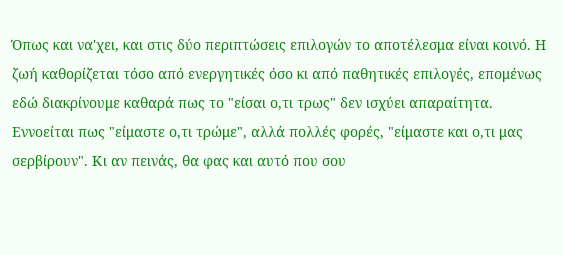Όπως και να'χει, και στις δύο περιπτώσεις επιλογών το αποτέλεσμα είναι κοινό. Η ζωή καθορίζεται τόσο από ενεργητικές όσο κι από παθητικές επιλογές, επομένως εδώ διακρίνουμε καθαρά πως το "είσαι ο,τι τρως" δεν ισχύει απαραίτητα. Εννοείται πως "είμαστε ο,τι τρώμε", αλλά πολλές φορές, "είμαστε και ο,τι μας σερβίρουν". Κι αν πεινάς, θα φας και αυτό που σου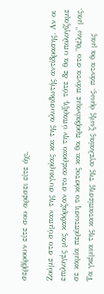σερβίρουν είτε σου αρέσει είτε όχι.

Ζούμε στο σύμπαν της συγκυρίας και της αλυσιδωτής αντίδρασης. Αν οι επιλογές μας καθόριζαν στο ακέραιο την ύπαρξη, τότε δε θα υπολογίζαμε σε καμία περίπτωση το κόστος και θα προβαίναμε πάντα στο "θέλω" μας. Τα γκέμια της καταπίεσης της αγελαίας ζωής όμως, πάντα θα μας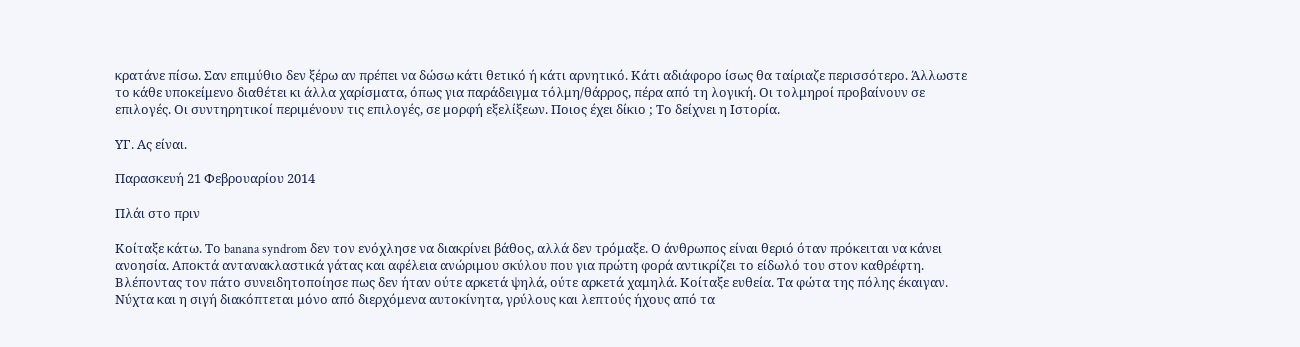κρατάνε πίσω. Σαν επιμύθιο δεν ξέρω αν πρέπει να δώσω κάτι θετικό ή κάτι αρνητικό. Κάτι αδιάφορο ίσως θα ταίριαζε περισσότερο. Άλλωστε το κάθε υποκείμενο διαθέτει κι άλλα χαρίσματα, όπως για παράδειγμα τόλμη/θάρρος, πέρα από τη λογική. Οι τολμηροί προβαίνουν σε επιλογές. Οι συντηρητικοί περιμένουν τις επιλογές, σε μορφή εξελίξεων. Ποιος έχει δίκιο ; Το δείχνει η Ιστορία.

ΥΓ. Ας είναι.

Παρασκευή 21 Φεβρουαρίου 2014

Πλάι στο πριν

Κοίταξε κάτω. Το banana syndrom δεν τον ενόχλησε να διακρίνει βάθος, αλλά δεν τρόμαξε. Ο άνθρωπος είναι θεριό όταν πρόκειται να κάνει ανοησία. Αποκτά αντανακλαστικά γάτας και αφέλεια ανώριμου σκύλου που για πρώτη φορά αντικρίζει το είδωλό του στον καθρέφτη. Βλέποντας τον πάτο συνειδητοποίησε πως δεν ήταν ούτε αρκετά ψηλά, ούτε αρκετά χαμηλά. Κοίταξε ευθεία. Τα φώτα της πόλης έκαιγαν. Νύχτα και η σιγή διακόπτεται μόνο από διερχόμενα αυτοκίνητα, γρύλους και λεπτούς ήχους από τα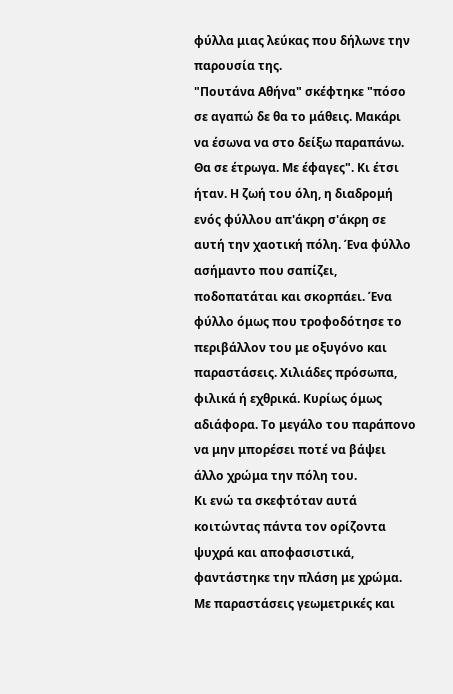φύλλα μιας λεύκας που δήλωνε την παρουσία της.
"Πουτάνα Αθήνα" σκέφτηκε "πόσο σε αγαπώ δε θα το μάθεις. Μακάρι να έσωνα να στο δείξω παραπάνω. Θα σε έτρωγα. Με έφαγες". Κι έτσι ήταν. Η ζωή του όλη, η διαδρομή ενός φύλλου απ'άκρη σ'άκρη σε αυτή την χαοτική πόλη. Ένα φύλλο ασήμαντο που σαπίζει, ποδοπατάται και σκορπάει. Ένα φύλλο όμως που τροφοδότησε το περιβάλλον του με οξυγόνο και παραστάσεις. Χιλιάδες πρόσωπα, φιλικά ή εχθρικά. Κυρίως όμως αδιάφορα. Το μεγάλο του παράπονο να μην μπορέσει ποτέ να βάψει άλλο χρώμα την πόλη του.
Κι ενώ τα σκεφτόταν αυτά κοιτώντας πάντα τον ορίζοντα ψυχρά και αποφασιστικά, φαντάστηκε την πλάση με χρώμα. Με παραστάσεις γεωμετρικές και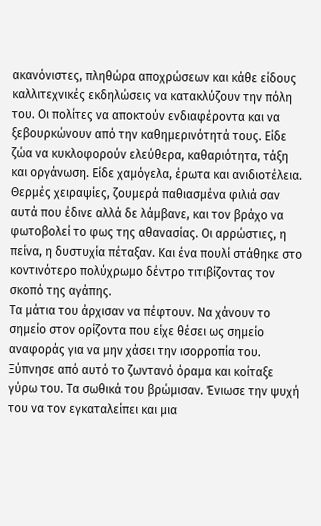ακανόνιστες, πληθώρα αποχρώσεων και κάθε είδους καλλιτεχνικές εκδηλώσεις να κατακλύζουν την πόλη του. Οι πολίτες να αποκτούν ενδιαφέροντα και να ξεβουρκώνουν από την καθημερινότητά τους. Είδε ζώα να κυκλοφορούν ελεύθερα, καθαριότητα, τάξη και οργάνωση. Είδε χαμόγελα, έρωτα και ανιδιοτέλεια. Θερμές χειραψίες, ζουμερά παθιασμένα φιλιά σαν αυτά που έδινε αλλά δε λάμβανε, και τον βράχο να φωτοβολεί το φως της αθανασίας. Οι αρρώστιες, η πείνα, η δυστυχία πέταξαν. Και ένα πουλί στάθηκε στο κοντινότερο πολύχρωμο δέντρο τιτιβίζοντας τον σκοπό της αγάπης.
Τα μάτια του άρχισαν να πέφτουν. Να χάνουν το σημείο στον ορίζοντα που είχε θέσει ως σημείο αναφοράς για να μην χάσει την ισορροπία του. Ξύπνησε από αυτό το ζωντανό όραμα και κοίταξε γύρω του. Τα σωθικά του βρώμισαν. Ένιωσε την ψυχή του να τον εγκαταλείπει και μια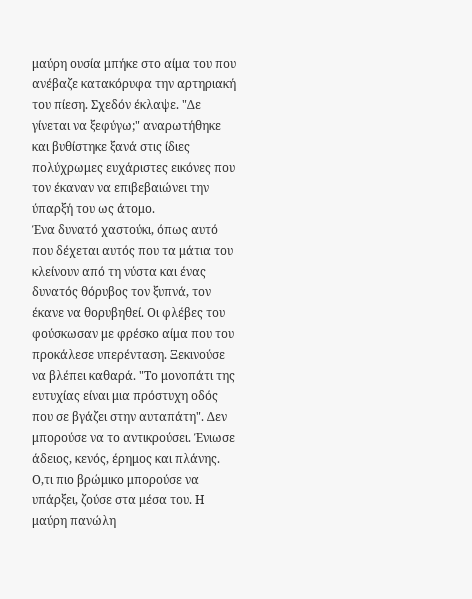μαύρη ουσία μπήκε στο αίμα του που ανέβαζε κατακόρυφα την αρτηριακή του πίεση. Σχεδόν έκλαψε. "Δε γίνεται να ξεφύγω;" αναρωτήθηκε και βυθίστηκε ξανά στις ίδιες πολύχρωμες ευχάριστες εικόνες που τον έκαναν να επιβεβαιώνει την ύπαρξή του ως άτομο.
Ένα δυνατό χαστούκι, όπως αυτό που δέχεται αυτός που τα μάτια του κλείνουν από τη νύστα και ένας δυνατός θόρυβος τον ξυπνά, τον έκανε να θορυβηθεί. Οι φλέβες του φούσκωσαν με φρέσκο αίμα που του προκάλεσε υπερένταση. Ξεκινούσε να βλέπει καθαρά. "Το μονοπάτι της ευτυχίας είναι μια πρόστυχη οδός που σε βγάζει στην αυταπάτη". Δεν μπορούσε να το αντικρούσει. Ένιωσε άδειος, κενός, έρημος και πλάνης. Ο,τι πιο βρώμικο μπορούσε να υπάρξει, ζούσε στα μέσα του. Η μαύρη πανώλη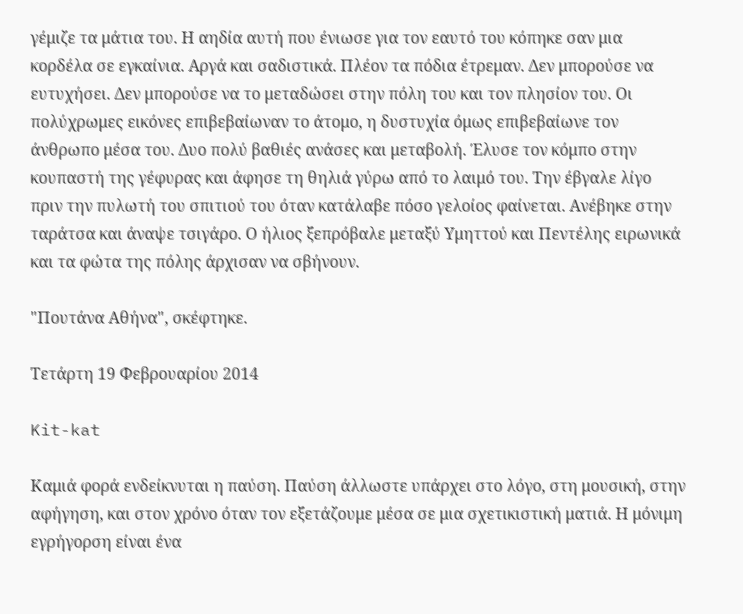γέμιζε τα μάτια του. Η αηδία αυτή που ένιωσε για τον εαυτό του κόπηκε σαν μια κορδέλα σε εγκαίνια. Αργά και σαδιστικά. Πλέον τα πόδια έτρεμαν. Δεν μπορούσε να ευτυχήσει. Δεν μπορούσε να το μεταδώσει στην πόλη του και τον πλησίον του. Οι πολύχρωμες εικόνες επιβεβαίωναν το άτομο, η δυστυχία όμως επιβεβαίωνε τον άνθρωπο μέσα του. Δυο πολύ βαθιές ανάσες και μεταβολή. Έλυσε τον κόμπο στην κουπαστή της γέφυρας και άφησε τη θηλιά γύρω από το λαιμό του. Την έβγαλε λίγο πριν την πυλωτή του σπιτιού του όταν κατάλαβε πόσο γελοίος φαίνεται. Ανέβηκε στην ταράτσα και άναψε τσιγάρο. Ο ήλιος ξεπρόβαλε μεταξύ Υμηττού και Πεντέλης ειρωνικά και τα φώτα της πόλης άρχισαν να σβήνουν.

"Πουτάνα Αθήνα", σκέφτηκε.

Τετάρτη 19 Φεβρουαρίου 2014

Kit-kat

Καμιά φορά ενδείκνυται η παύση. Παύση άλλωστε υπάρχει στο λόγο, στη μουσική, στην αφήγηση, και στον χρόνο όταν τον εξετάζουμε μέσα σε μια σχετικιστική ματιά. Η μόνιμη εγρήγορση είναι ένα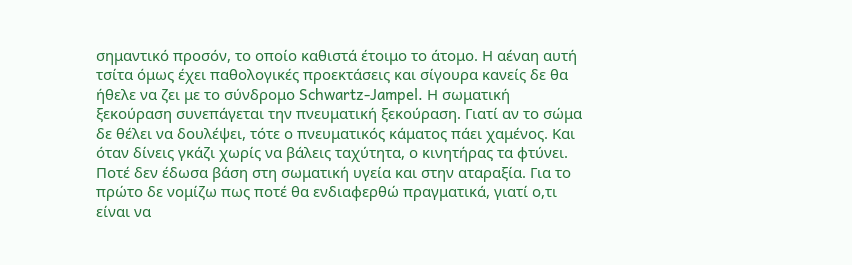σημαντικό προσόν, το οποίο καθιστά έτοιμο το άτομο. Η αέναη αυτή τσίτα όμως έχει παθολογικές προεκτάσεις και σίγουρα κανείς δε θα ήθελε να ζει με το σύνδρομο Schwartz-Jampel. Η σωματική ξεκούραση συνεπάγεται την πνευματική ξεκούραση. Γιατί αν το σώμα δε θέλει να δουλέψει, τότε ο πνευματικός κάματος πάει χαμένος. Και όταν δίνεις γκάζι χωρίς να βάλεις ταχύτητα, ο κινητήρας τα φτύνει.
Ποτέ δεν έδωσα βάση στη σωματική υγεία και στην αταραξία. Για το πρώτο δε νομίζω πως ποτέ θα ενδιαφερθώ πραγματικά, γιατί ο,τι είναι να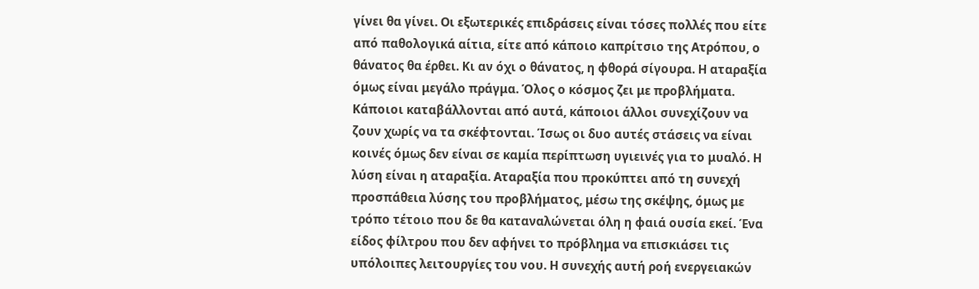γίνει θα γίνει. Οι εξωτερικές επιδράσεις είναι τόσες πολλές που είτε από παθολογικά αίτια, είτε από κάποιο καπρίτσιο της Ατρόπου, ο θάνατος θα έρθει. Κι αν όχι ο θάνατος, η φθορά σίγουρα. Η αταραξία όμως είναι μεγάλο πράγμα. Όλος ο κόσμος ζει με προβλήματα. Κάποιοι καταβάλλονται από αυτά, κάποιοι άλλοι συνεχίζουν να ζουν χωρίς να τα σκέφτονται. Ίσως οι δυο αυτές στάσεις να είναι κοινές όμως δεν είναι σε καμία περίπτωση υγιεινές για το μυαλό. Η λύση είναι η αταραξία. Αταραξία που προκύπτει από τη συνεχή προσπάθεια λύσης του προβλήματος, μέσω της σκέψης, όμως με τρόπο τέτοιο που δε θα καταναλώνεται όλη η φαιά ουσία εκεί. Ένα είδος φίλτρου που δεν αφήνει το πρόβλημα να επισκιάσει τις υπόλοιπες λειτουργίες του νου. Η συνεχής αυτή ροή ενεργειακών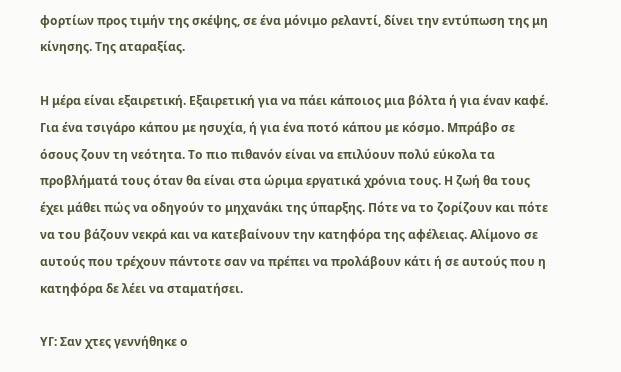φορτίων προς τιμήν της σκέψης, σε ένα μόνιμο ρελαντί, δίνει την εντύπωση της μη κίνησης. Της αταραξίας.

Η μέρα είναι εξαιρετική. Εξαιρετική για να πάει κάποιος μια βόλτα ή για έναν καφέ. Για ένα τσιγάρο κάπου με ησυχία, ή για ένα ποτό κάπου με κόσμο. Μπράβο σε όσους ζουν τη νεότητα. Το πιο πιθανόν είναι να επιλύουν πολύ εύκολα τα προβλήματά τους όταν θα είναι στα ώριμα εργατικά χρόνια τους. Η ζωή θα τους έχει μάθει πώς να οδηγούν το μηχανάκι της ύπαρξης. Πότε να το ζορίζουν και πότε να του βάζουν νεκρά και να κατεβαίνουν την κατηφόρα της αφέλειας. Αλίμονο σε αυτούς που τρέχουν πάντοτε σαν να πρέπει να προλάβουν κάτι ή σε αυτούς που η κατηφόρα δε λέει να σταματήσει.

ΥΓ: Σαν χτες γεννήθηκε ο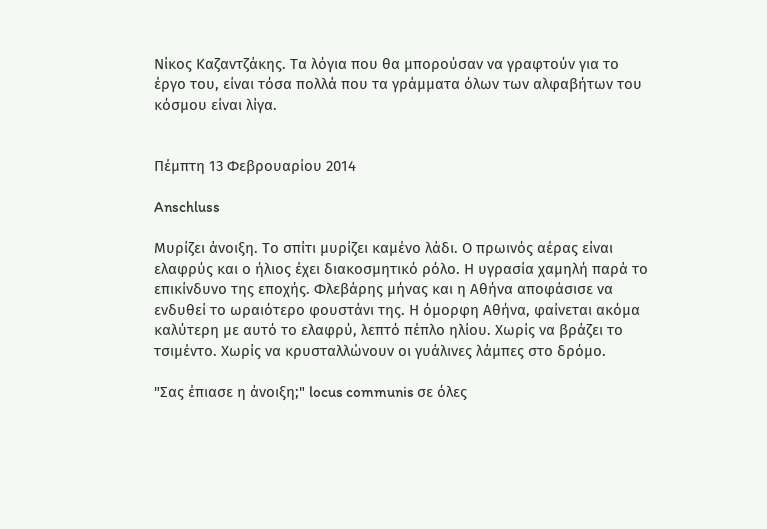Νίκος Καζαντζάκης. Τα λόγια που θα μπορούσαν να γραφτούν για το έργο του, είναι τόσα πολλά που τα γράμματα όλων των αλφαβήτων του κόσμου είναι λίγα.


Πέμπτη 13 Φεβρουαρίου 2014

Anschluss

Μυρίζει άνοιξη. Το σπίτι μυρίζει καμένο λάδι. Ο πρωινός αέρας είναι ελαφρύς και ο ήλιος έχει διακοσμητικό ρόλο. Η υγρασία χαμηλή παρά το επικίνδυνο της εποχής. Φλεβάρης μήνας και η Αθήνα αποφάσισε να ενδυθεί το ωραιότερο φουστάνι της. Η όμορφη Αθήνα, φαίνεται ακόμα καλύτερη με αυτό το ελαφρύ, λεπτό πέπλο ηλίου. Χωρίς να βράζει το τσιμέντο. Χωρίς να κρυσταλλώνουν οι γυάλινες λάμπες στο δρόμο.

"Σας έπιασε η άνοιξη;" locus communis σε όλες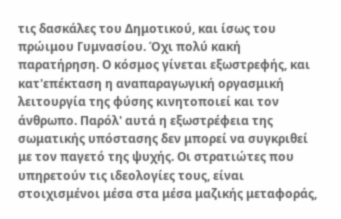τις δασκάλες του Δημοτικού, και ίσως του πρώιμου Γυμνασίου. Όχι πολύ κακή παρατήρηση. Ο κόσμος γίνεται εξωστρεφής, και κατ'επέκταση η αναπαραγωγική οργασμική λειτουργία της φύσης κινητοποιεί και τον άνθρωπο. Παρόλ' αυτά η εξωστρέφεια της σωματικής υπόστασης δεν μπορεί να συγκριθεί με τον παγετό της ψυχής. Οι στρατιώτες που υπηρετούν τις ιδεολογίες τους, είναι στοιχισμένοι μέσα στα μέσα μαζικής μεταφοράς,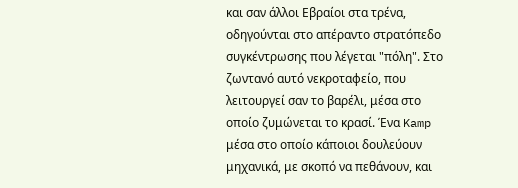και σαν άλλοι Εβραίοι στα τρένα, οδηγούνται στο απέραντο στρατόπεδο συγκέντρωσης που λέγεται "πόλη". Στο ζωντανό αυτό νεκροταφείο, που λειτουργεί σαν το βαρέλι, μέσα στο οποίο ζυμώνεται το κρασί. Ένα Kamp μέσα στο οποίο κάποιοι δουλεύουν μηχανικά, με σκοπό να πεθάνουν, και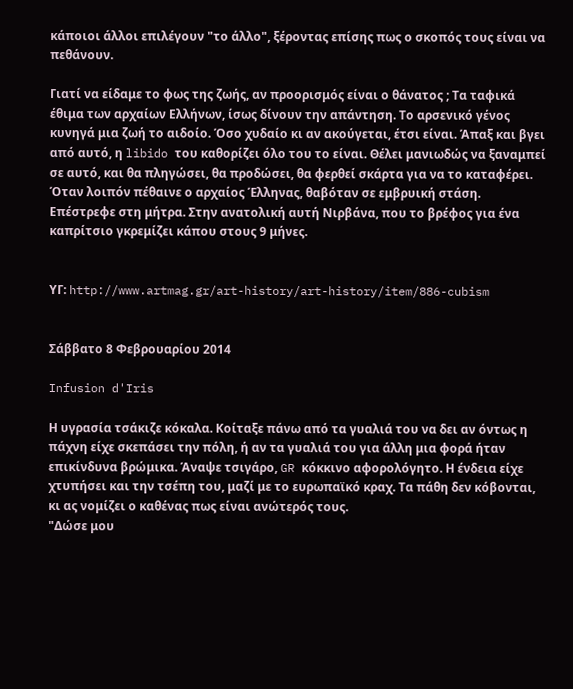κάποιοι άλλοι επιλέγουν "το άλλο", ξέροντας επίσης πως ο σκοπός τους είναι να πεθάνουν.

Γιατί να είδαμε το φως της ζωής, αν προορισμός είναι ο θάνατος ; Τα ταφικά έθιμα των αρχαίων Ελλήνων, ίσως δίνουν την απάντηση. Το αρσενικό γένος κυνηγά μια ζωή το αιδοίο. Όσο χυδαίο κι αν ακούγεται, έτσι είναι. Άπαξ και βγει από αυτό, η libido του καθορίζει όλο του το είναι. Θέλει μανιωδώς να ξαναμπεί σε αυτό, και θα πληγώσει, θα προδώσει, θα φερθεί σκάρτα για να το καταφέρει. Όταν λοιπόν πέθαινε ο αρχαίος Έλληνας, θαβόταν σε εμβρυική στάση. Επέστρεφε στη μήτρα. Στην ανατολική αυτή Νιρβάνα, που το βρέφος για ένα καπρίτσιο γκρεμίζει κάπου στους 9 μήνες.


ΥΓ: http://www.artmag.gr/art-history/art-history/item/886-cubism


Σάββατο 8 Φεβρουαρίου 2014

Infusion d'Iris

Η υγρασία τσάκιζε κόκαλα. Κοίταξε πάνω από τα γυαλιά του να δει αν όντως η πάχνη είχε σκεπάσει την πόλη, ή αν τα γυαλιά του για άλλη μια φορά ήταν επικίνδυνα βρώμικα. Άναψε τσιγάρο, GR κόκκινο αφορολόγητο. Η ένδεια είχε χτυπήσει και την τσέπη του, μαζί με το ευρωπαϊκό κραχ. Τα πάθη δεν κόβονται, κι ας νομίζει ο καθένας πως είναι ανώτερός τους.
"Δώσε μου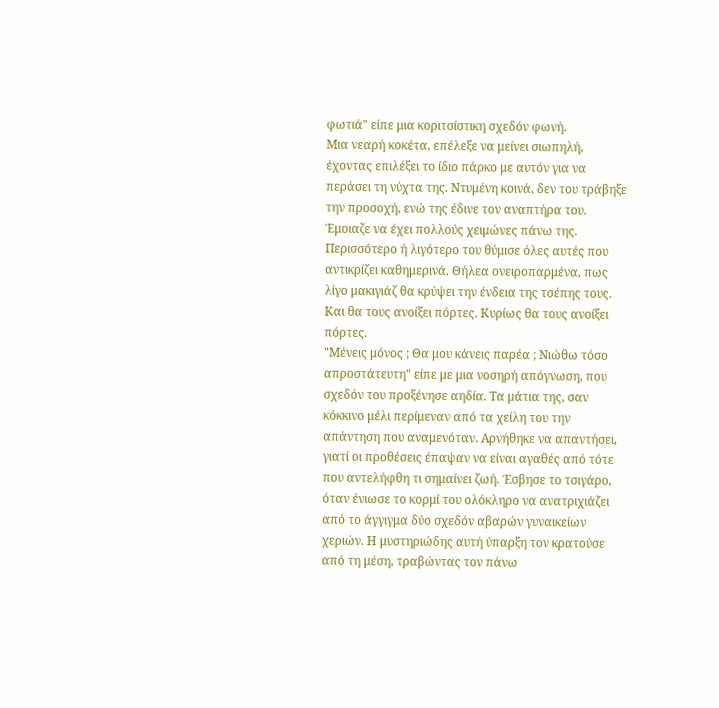φωτιά" είπε μια κοριτσίστικη σχεδόν φωνή.
Μια νεαρή κοκέτα, επέλεξε να μείνει σιωπηλή, έχοντας επιλέξει το ίδιο πάρκο με αυτόν για να περάσει τη νύχτα της. Ντυμένη κοινά, δεν του τράβηξε την προσοχή, ενώ της έδινε τον αναπτήρα του. Έμοιαζε να έχει πολλούς χειμώνες πάνω της. Περισσότερο ή λιγότερο του θύμισε όλες αυτές που αντικρίζει καθημερινά. Θήλεα ονειροπαρμένα, πως λίγο μακιγιάζ θα κρύψει την ένδεια της τσέπης τους. Και θα τους ανοίξει πόρτες. Κυρίως θα τους ανοίξει πόρτες.
"Μένεις μόνος ; Θα μου κάνεις παρέα ; Νιώθω τόσο απροστάτευτη" είπε με μια νοσηρή απόγνωση, που σχεδόν του προξένησε αηδία. Τα μάτια της, σαν κόκκινο μέλι περίμεναν από τα χείλη του την απάντηση που αναμενόταν. Αρνήθηκε να απαντήσει, γιατί οι προθέσεις έπαψαν να είναι αγαθές από τότε που αντελήφθη τι σημαίνει ζωή. Έσβησε το τσιγάρο, όταν ένιωσε το κορμί του ολόκληρο να ανατριχιάζει από το άγγιγμα δύο σχεδόν αβαρών γυναικείων χεριών. Η μυστηριώδης αυτή ύπαρξη τον κρατούσε από τη μέση, τραβώντας τον πάνω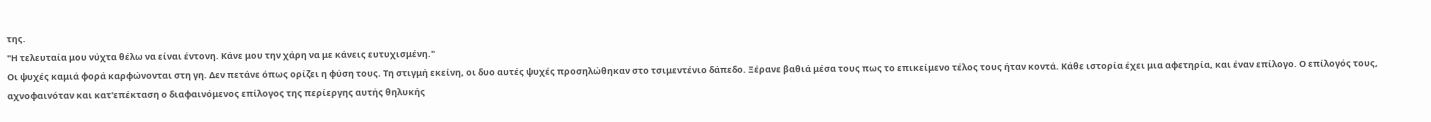της.
"Η τελευταία μου νύχτα θέλω να είναι έντονη. Κάνε μου την χάρη να με κάνεις ευτυχισμένη."
Οι ψυχές καμιά φορά καρφώνονται στη γη. Δεν πετάνε όπως ορίζει η φύση τους. Τη στιγμή εκείνη, οι δυο αυτές ψυχές προσηλώθηκαν στο τσιμεντένιο δάπεδο. Ξέρανε βαθιά μέσα τους πως το επικείμενο τέλος τους ήταν κοντά. Κάθε ιστορία έχει μια αφετηρία, και έναν επίλογο. Ο επίλογός τους, αχνοφαινόταν και κατ'επέκταση ο διαφαινόμενος επίλογος της περίεργης αυτής θηλυκής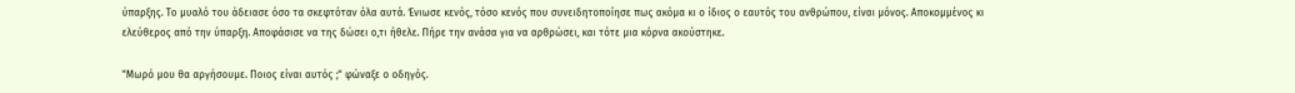ύπαρξης. Το μυαλό του άδειασε όσο τα σκεφτόταν όλα αυτά. Ένιωσε κενός, τόσο κενός που συνειδητοποίησε πως ακόμα κι ο ίδιος ο εαυτός του ανθρώπου, είναι μόνος. Αποκομμένος κι ελεύθερος από την ύπαρξη. Αποφάσισε να της δώσει ο,τι ήθελε. Πήρε την ανάσα για να αρθρώσει, και τότε μια κόρνα ακούστηκε.

"Μωρό μου θα αργήσουμε. Ποιος είναι αυτός ;" φώναξε ο οδηγός.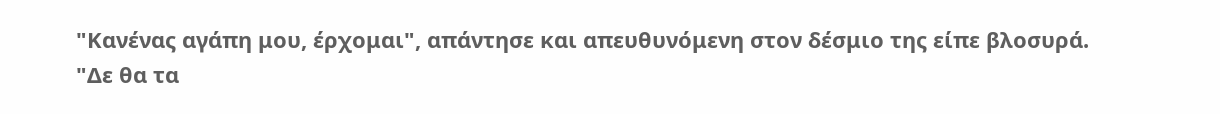"Κανένας αγάπη μου, έρχομαι", απάντησε και απευθυνόμενη στον δέσμιο της είπε βλοσυρά. "Δε θα τα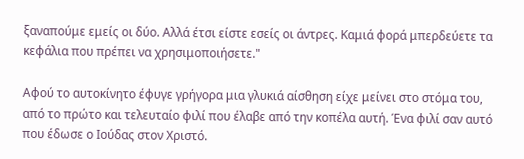ξαναπούμε εμείς οι δύο. Αλλά έτσι είστε εσείς οι άντρες. Καμιά φορά μπερδεύετε τα κεφάλια που πρέπει να χρησιμοποιήσετε."

Αφού το αυτοκίνητο έφυγε γρήγορα μια γλυκιά αίσθηση είχε μείνει στο στόμα του, από το πρώτο και τελευταίο φιλί που έλαβε από την κοπέλα αυτή. Ένα φιλί σαν αυτό που έδωσε ο Ιούδας στον Χριστό.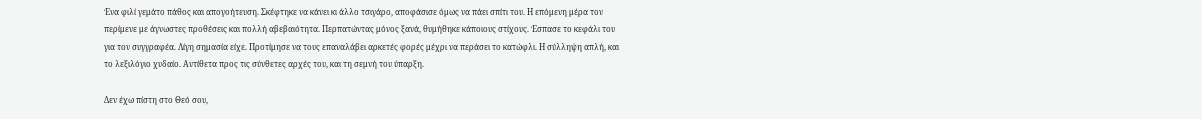Ένα φιλί γεμάτο πάθος και απογοήτευση. Σκέφτηκε να κάνει κι άλλο τσιγάρο, αποφάσισε όμως να πάει σπίτι του. Η επόμενη μέρα τον περίμενε με άγνωστες προθέσεις και πολλή αβεβαιότητα. Περπατώντας μόνος ξανά, θυμήθηκε κάποιους στίχους. Έσπασε το κεφάλι του για τον συγγραφέα. Λίγη σημασία είχε. Προτίμησε να τους επαναλάβει αρκετές φορές μέχρι να περάσει το κατώφλι. Η σύλληψη απλή, και το λεξιλόγιο χυδαίο. Αντίθετα προς τις σύνθετες αρχές του, και τη σεμνή του ύπαρξη.

Δεν έχω πίστη στο Θεό σου,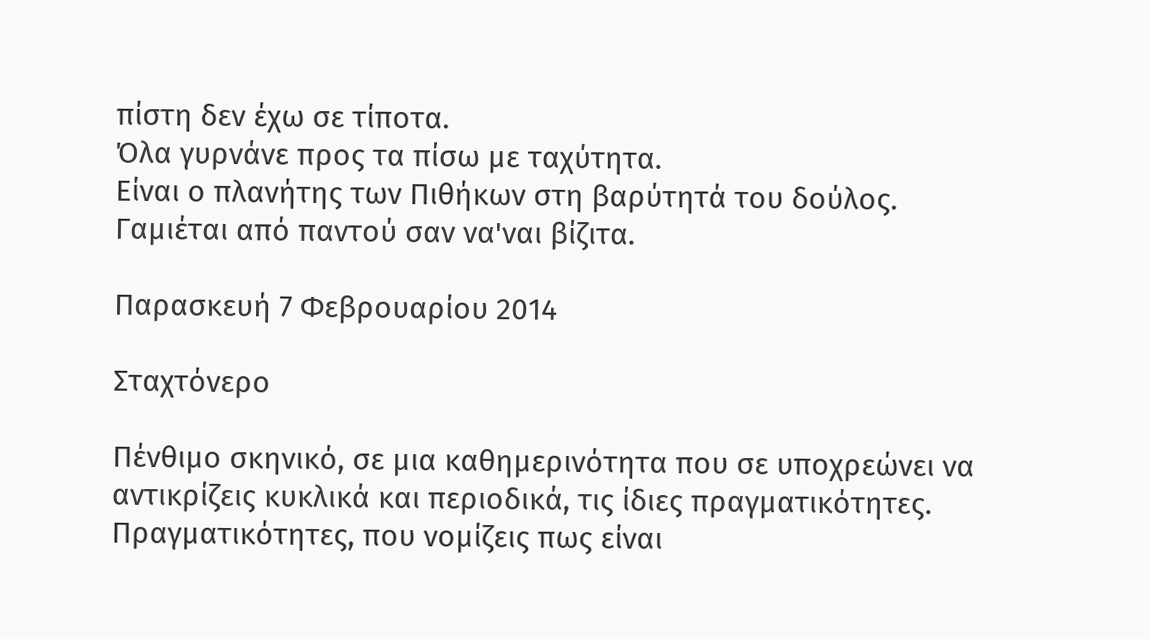πίστη δεν έχω σε τίποτα.
Όλα γυρνάνε προς τα πίσω με ταχύτητα.
Είναι ο πλανήτης των Πιθήκων στη βαρύτητά του δούλος.
Γαμιέται από παντού σαν να'ναι βίζιτα.

Παρασκευή 7 Φεβρουαρίου 2014

Σταχτόνερο

Πένθιμο σκηνικό, σε μια καθημερινότητα που σε υποχρεώνει να αντικρίζεις κυκλικά και περιοδικά, τις ίδιες πραγματικότητες. Πραγματικότητες, που νομίζεις πως είναι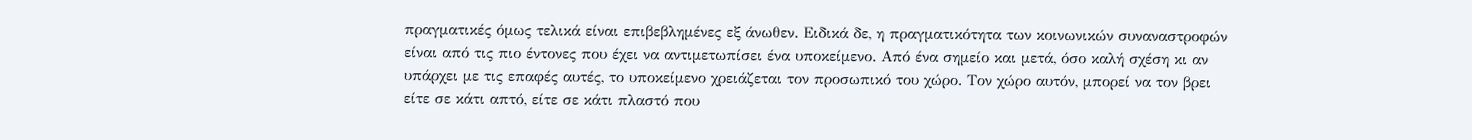πραγματικές όμως τελικά είναι επιβεβλημένες εξ άνωθεν. Ειδικά δε, η πραγματικότητα των κοινωνικών συναναστροφών είναι από τις πιο έντονες που έχει να αντιμετωπίσει ένα υποκείμενο. Από ένα σημείο και μετά, όσο καλή σχέση κι αν υπάρχει με τις επαφές αυτές, το υποκείμενο χρειάζεται τον προσωπικό του χώρο. Τον χώρο αυτόν, μπορεί να τον βρει είτε σε κάτι απτό, είτε σε κάτι πλαστό που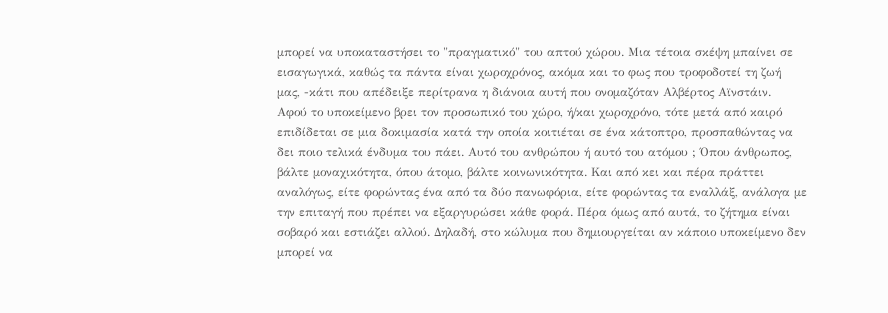μπορεί να υποκαταστήσει το "πραγματικό" του απτού χώρου. Μια τέτοια σκέψη μπαίνει σε εισαγωγικά, καθώς τα πάντα είναι χωροχρόνος, ακόμα και το φως που τροφοδοτεί τη ζωή μας, -κάτι που απέδειξε περίτρανα η διάνοια αυτή που ονομαζόταν Αλβέρτος Αϊνστάιν.
Αφού το υποκείμενο βρει τον προσωπικό του χώρο, ή/και χωροχρόνο, τότε μετά από καιρό επιδίδεται σε μια δοκιμασία κατά την οποία κοιτιέται σε ένα κάτοπτρο, προσπαθώντας να δει ποιο τελικά ένδυμα του πάει. Αυτό του ανθρώπου ή αυτό του ατόμου ; Όπου άνθρωπος, βάλτε μοναχικότητα, όπου άτομο, βάλτε κοινωνικότητα. Και από κει και πέρα πράττει αναλόγως, είτε φορώντας ένα από τα δύο πανωφόρια, είτε φορώντας τα εναλλάξ, ανάλογα με την επιταγή που πρέπει να εξαργυρώσει κάθε φορά. Πέρα όμως από αυτά, το ζήτημα είναι σοβαρό και εστιάζει αλλού. Δηλαδή, στο κώλυμα που δημιουργείται αν κάποιο υποκείμενο δεν μπορεί να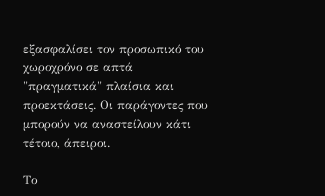εξασφαλίσει τον προσωπικό του χωροχρόνο σε απτά "πραγματικά" πλαίσια και προεκτάσεις. Οι παράγοντες που μπορούν να αναστείλουν κάτι τέτοιο, άπειροι.

Το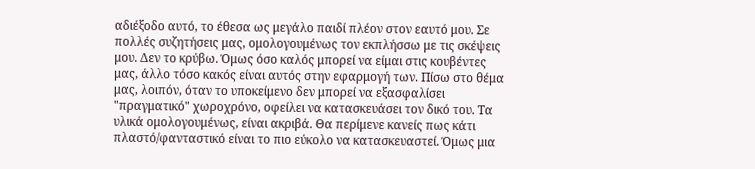αδιέξοδο αυτό, τo έθεσα ως μεγάλο παιδί πλέον στον εαυτό μου. Σε πολλές συζητήσεις μας, ομολογουμένως τον εκπλήσσω με τις σκέψεις μου. Δεν το κρύβω. Όμως όσο καλός μπορεί να είμαι στις κουβέντες μας, άλλο τόσο κακός είναι αυτός στην εφαρμογή των. Πίσω στο θέμα μας, λοιπόν, όταν το υποκείμενο δεν μπορεί να εξασφαλίσει "πραγματικό" χωροχρόνο, οφείλει να κατασκευάσει τον δικό του. Τα υλικά ομολογουμένως, είναι ακριβά. Θα περίμενε κανείς πως κάτι πλαστό/φανταστικό είναι το πιο εύκολο να κατασκευαστεί. Όμως μια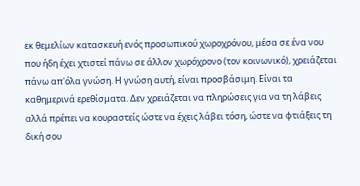εκ θεμελίων κατασκευή ενός προσωπικού χωροχρόνου, μέσα σε ένα νου που ήδη έχει χτιστεί πάνω σε άλλον χωρόχρονο (τον κοινωνικό), χρειάζεται πάνω απ'όλα γνώση. Η γνώση αυτή, είναι προσβάσιμη. Είναι τα καθημερινά ερεθίσματα. Δεν χρειάζεται να πληρώσεις για να τη λάβεις αλλά πρέπει να κουραστείς ώστε να έχεις λάβει τόση, ώστε να φτιάξεις τη δική σου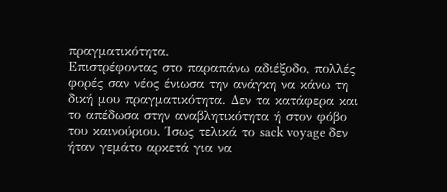πραγματικότητα.
Επιστρέφοντας στο παραπάνω αδιέξοδο, πολλές φορές σαν νέος ένιωσα την ανάγκη να κάνω τη δική μου πραγματικότητα. Δεν τα κατάφερα και το απέδωσα στην αναβλητικότητα ή στον φόβο του καινούριου. Ίσως τελικά το sack voyage δεν ήταν γεμάτο αρκετά για να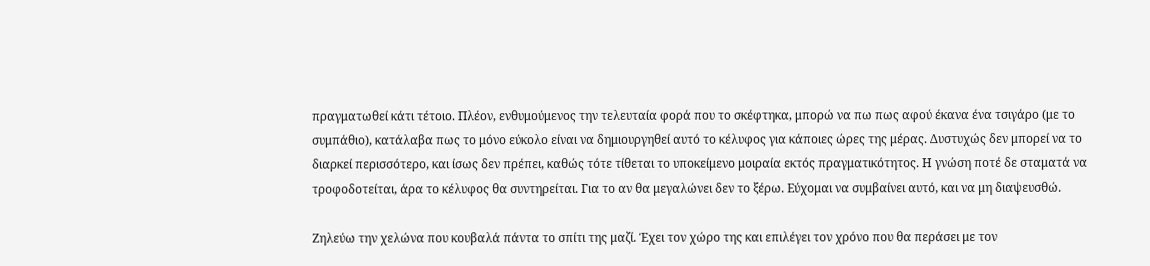πραγματωθεί κάτι τέτοιο. Πλέον, ενθυμούμενος την τελευταία φορά που το σκέφτηκα, μπορώ να πω πως αφού έκανα ένα τσιγάρο (με το συμπάθιο), κατάλαβα πως το μόνο εύκολο είναι να δημιουργηθεί αυτό το κέλυφος για κάποιες ώρες της μέρας. Δυστυχώς δεν μπορεί να το διαρκεί περισσότερο, και ίσως δεν πρέπει, καθώς τότε τίθεται το υποκείμενο μοιραία εκτός πραγματικότητος. Η γνώση ποτέ δε σταματά να τροφοδοτείται, άρα το κέλυφος θα συντηρείται. Για το αν θα μεγαλώνει δεν το ξέρω. Εύχομαι να συμβαίνει αυτό, και να μη διαψευσθώ.

Ζηλεύω την χελώνα που κουβαλά πάντα το σπίτι της μαζί. Έχει τον χώρο της και επιλέγει τον χρόνο που θα περάσει με τον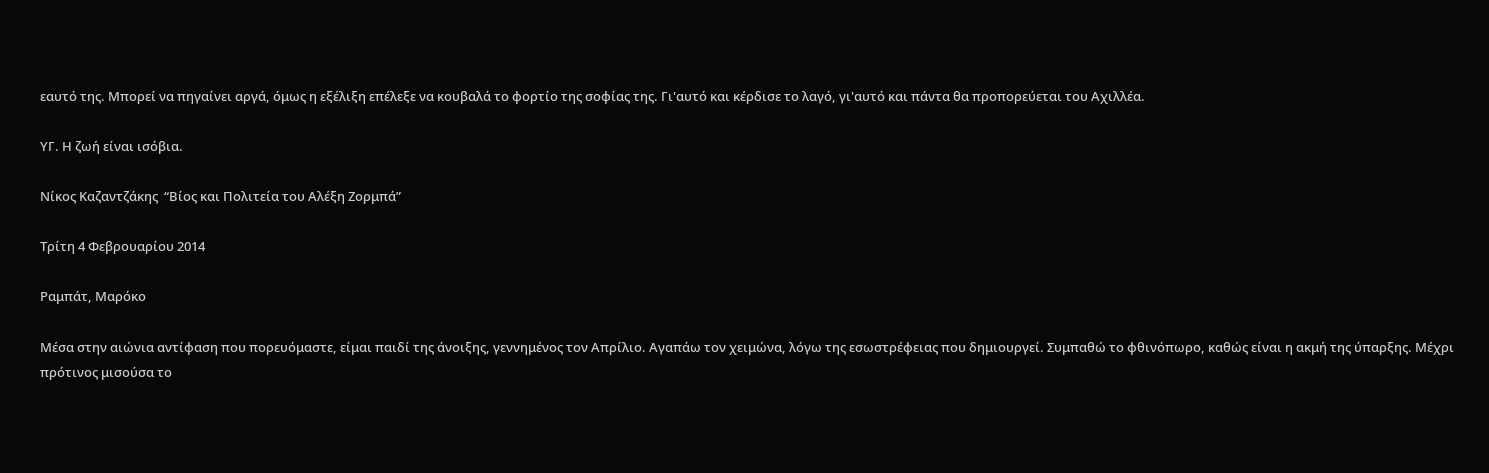εαυτό της. Μπορεί να πηγαίνει αργά, όμως η εξέλιξη επέλεξε να κουβαλά το φορτίο της σοφίας της. Γι'αυτό και κέρδισε το λαγό, γι'αυτό και πάντα θα προπορεύεται του Αχιλλέα.

ΥΓ. Η ζωή είναι ισόβια.

Νίκος Καζαντζάκης  “Βίος και Πολιτεία του Αλέξη Ζορμπά”

Τρίτη 4 Φεβρουαρίου 2014

Ραμπάτ, Μαρόκο

Μέσα στην αιώνια αντίφαση που πορευόμαστε, είμαι παιδί της άνοιξης, γεννημένος τον Απρίλιο. Αγαπάω τον χειμώνα, λόγω της εσωστρέφειας που δημιουργεί. Συμπαθώ το φθινόπωρο, καθώς είναι η ακμή της ύπαρξης. Μέχρι πρότινος μισούσα το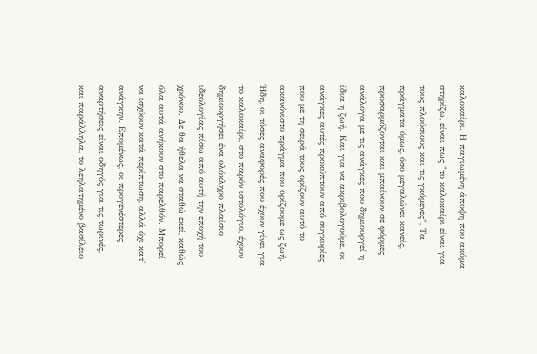καλοκαίρι. Η παγιωμένη άποψη που ακόμα στηρίζω, είναι πως "το καλοκαίρι είναι για τους πλούσιους και τις γκόμενες", Τα πράγματα όμως, όσο μεγαλώνει κανείς, προσαρμόζονται και μπαίνουν σε φόρμες ανάλογα με τις ανάγκες που δημιουργεί η ίδια η ζωή. Και για να ακριβολογούμε, οι ανάγκες αυτές προκύπτουν από συγκυρίες που με τη σειρά τους ορίζουν αυτό το ακανόνιστο πράγμα που ορίζουμε ως ζωή.
Ήδη, οι τόσες αναφορές που έχουν γίνει για το καλοκαίρι, στο παρόν ιστολόγιο, έχουν δημιουργήσει ένα ολόκληρο πλαίσιο ιδεολογίας πίσω από αυτή την εποχή του χρόνου. Δε θα ήθελα να σταθώ εκεί, καθώς όλα αυτά ανήκουν στο παρελθόν. Μπορεί να ισχύουν κατά περίπτωση, αλλά όχι κατ' ανάγκην. Επομένως, οι προγενέστερες αναρτήσεις είναι οδηγός για τις τωρινές, και παράλληλα, το λεηλατημένο βασίλειο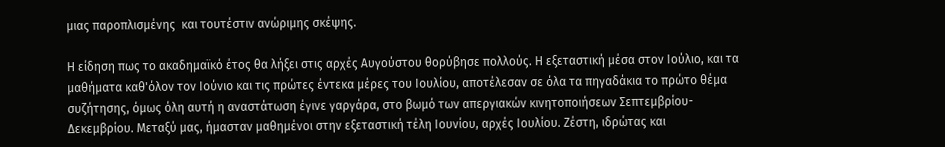μιας παροπλισμένης  και τουτέστιν ανώριμης σκέψης.

Η είδηση πως το ακαδημαϊκό έτος θα λήξει στις αρχές Αυγούστου θορύβησε πολλούς. Η εξεταστική μέσα στον Ιούλιο, και τα μαθήματα καθ'όλον τον Ιούνιο και τις πρώτες έντεκα μέρες του Ιουλίου, αποτέλεσαν σε όλα τα πηγαδάκια το πρώτο θέμα συζήτησης, όμως όλη αυτή η αναστάτωση έγινε γαργάρα, στο βωμό των απεργιακών κινητοποιήσεων Σεπτεμβρίου-Δεκεμβρίου. Μεταξύ μας, ήμασταν μαθημένοι στην εξεταστική τέλη Ιουνίου, αρχές Ιουλίου. Ζέστη, ιδρώτας και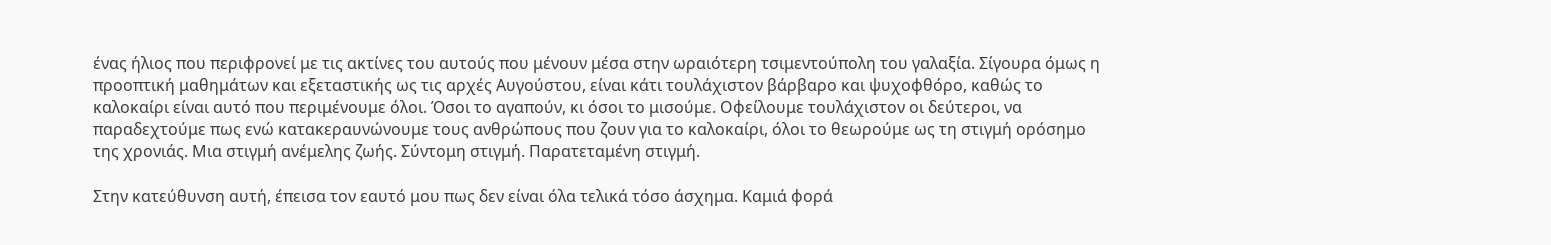ένας ήλιος που περιφρονεί με τις ακτίνες του αυτούς που μένουν μέσα στην ωραιότερη τσιμεντούπολη του γαλαξία. Σίγουρα όμως η προοπτική μαθημάτων και εξεταστικής ως τις αρχές Αυγούστου, είναι κάτι τουλάχιστον βάρβαρο και ψυχοφθόρο, καθώς το καλοκαίρι είναι αυτό που περιμένουμε όλοι. Όσοι το αγαπούν, κι όσοι το μισούμε. Οφείλουμε τουλάχιστον οι δεύτεροι, να παραδεχτούμε πως ενώ κατακεραυνώνουμε τους ανθρώπους που ζουν για το καλοκαίρι, όλοι το θεωρούμε ως τη στιγμή ορόσημο της χρονιάς. Μια στιγμή ανέμελης ζωής. Σύντομη στιγμή. Παρατεταμένη στιγμή.

Στην κατεύθυνση αυτή, έπεισα τον εαυτό μου πως δεν είναι όλα τελικά τόσο άσχημα. Καμιά φορά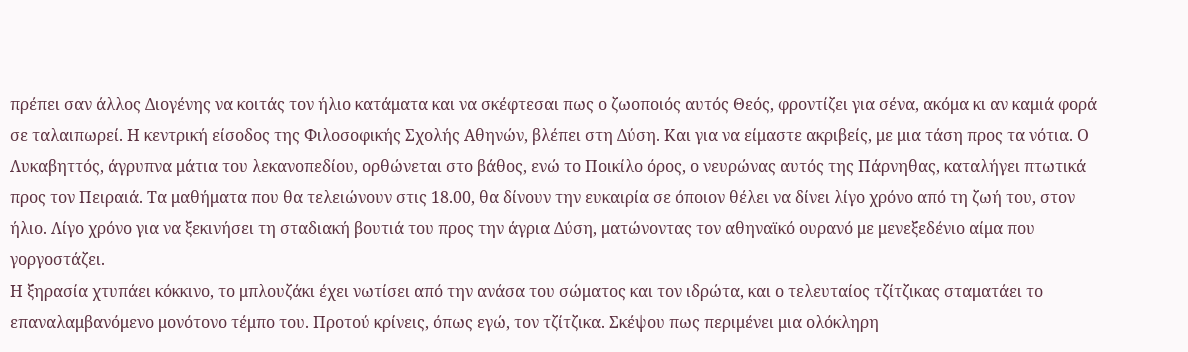πρέπει σαν άλλος Διογένης να κοιτάς τον ήλιο κατάματα και να σκέφτεσαι πως ο ζωοποιός αυτός Θεός, φροντίζει για σένα, ακόμα κι αν καμιά φορά σε ταλαιπωρεί. Η κεντρική είσοδος της Φιλοσοφικής Σχολής Αθηνών, βλέπει στη Δύση. Και για να είμαστε ακριβείς, με μια τάση προς τα νότια. Ο Λυκαβηττός, άγρυπνα μάτια του λεκανοπεδίου, ορθώνεται στο βάθος, ενώ το Ποικίλο όρος, ο νευρώνας αυτός της Πάρνηθας, καταλήγει πτωτικά προς τον Πειραιά. Τα μαθήματα που θα τελειώνουν στις 18.00, θα δίνουν την ευκαιρία σε όποιον θέλει να δίνει λίγο χρόνο από τη ζωή του, στον ήλιο. Λίγο χρόνο για να ξεκινήσει τη σταδιακή βουτιά του προς την άγρια Δύση, ματώνοντας τον αθηναϊκό ουρανό με μενεξεδένιο αίμα που γοργοστάζει.
Η ξηρασία χτυπάει κόκκινο, το μπλουζάκι έχει νωτίσει από την ανάσα του σώματος και τον ιδρώτα, και ο τελευταίος τζίτζικας σταματάει το επαναλαμβανόμενο μονότονο τέμπο του. Προτού κρίνεις, όπως εγώ, τον τζίτζικα. Σκέψου πως περιμένει μια ολόκληρη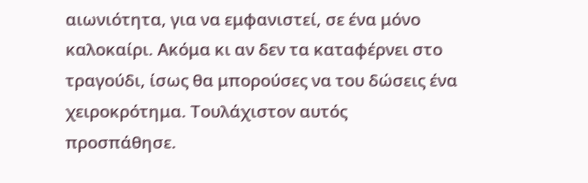αιωνιότητα, για να εμφανιστεί, σε ένα μόνο καλοκαίρι. Ακόμα κι αν δεν τα καταφέρνει στο τραγούδι, ίσως θα μπορούσες να του δώσεις ένα χειροκρότημα. Τουλάχιστον αυτός προσπάθησε.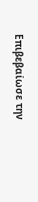Επιβεβαίωσε την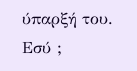ύπαρξή του. Εσύ ;